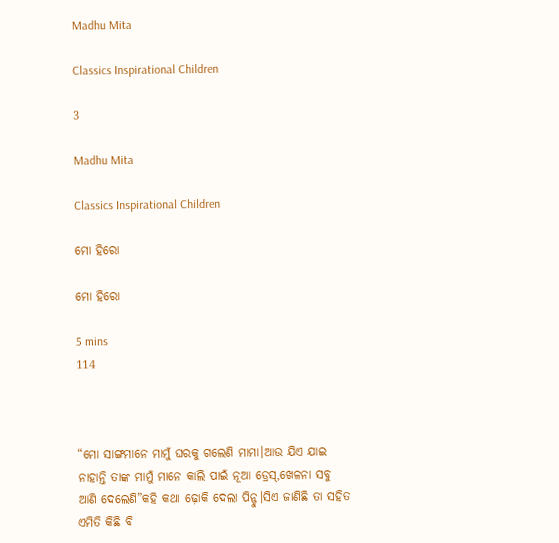Madhu Mita

Classics Inspirational Children

3

Madhu Mita

Classics Inspirational Children

ମୋ ହିରୋ

ମୋ ହିରୋ

5 mins
114



“ମୋ ସାଙ୍ଗମାନେ ମାମୁଁ ଘରକୁ ଗଲେଣି ମାମା।ଆଉ ଯିଏ ଯାଇ ନାହାନ୍ତି ତାଙ୍କ ମାମୁଁ ମାନେ କାଲି ପାଇଁ ନୂଆ ଡ୍ରେସ୍,ଖେଳନା ସବୁ ଆଣି ଦେଲେଣି”କହି କଥା ଢ଼ୋକି ଦେଲା ପିନ୍ଟୁ।ସିଏ ଜାଣିଛି ତା ସହିତ ଏମିତି କିଛି ବି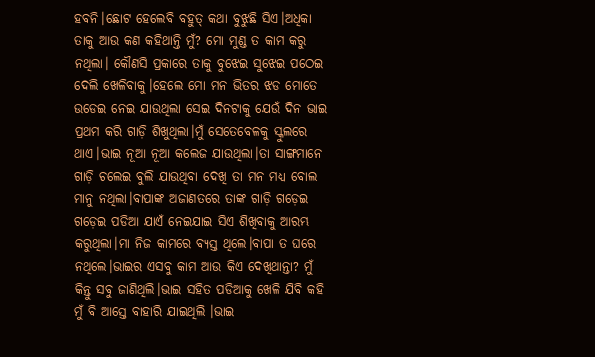ହବନି।ଛୋଟ ହେଲେବି ବହୁତ୍ କଥା ବୁଝୁଛି ସିଏ।ଅଧିକା  ତାକୁ ଆଉ କଣ କହିଥାନ୍ତି ମୁଁ? ମୋ ମୁଣ୍ଡ ତ କାମ କରୁ ନଥିଲା। କୌଣସି ପ୍ରକାରେ ତାକୁ ବୁଝେଇ ସୁଝେଇ ପଠେଇ ଦେଲି ଖେଳିବାକୁ।ହେଲେ ମୋ ମନ ଭିତର ଝଡ ମୋତେ ଉଡେଇ ନେଇ ଯାଉଥିଲା ସେଇ ଦିନଟାକୁ ଯେଉଁ ଦିନ ଭାଇ ପ୍ରଥମ କରି ଗାଡ଼ି ଶିଖୁଥିଲା।ମୁଁ ସେତେବେଳକୁ ସ୍କୁଲରେ ଥାଏ।ଭାଇ ନୂଆ ନୂଆ କଲେଜ ଯାଉଥିଲା।ତା ସାଙ୍ଗମାନେ ଗାଡ଼ି ଚଲେଇ ବୁଲି ଯାଉଥିବା ଦେଖି ତା ମନ ମଧ୍ୟ ବୋଲ ମାନୁ ନଥିଲା।ବାପାଙ୍କ ଅଜାଣତରେ ତାଙ୍କ ଗାଡ଼ି ଗଡ଼େଇ ଗଡ଼େଇ ପଡିଆ ଯାଏଁ ନେଇଯାଇ ସିଏ ଶିଖିବାକୁ ଆରମ୍ଭ କରୁଥିଲା।ମା ନିଜ କାମରେ ବ୍ୟସ୍ତ ଥିଲେ।ବାପା ତ ଘରେ ନଥିଲେ।ଭାଇର ଏସବୁ କାମ ଆଉ କିଏ ଦେଖିଥାନ୍ତା? ମୁଁ କିନ୍ତୁ ସବୁ ଜାଣିଥିଲି।ଭାଇ ସହିତ ପଡିଆକୁ ଖେଳି ଯିବି କହି ମୁଁ ବି ଆସ୍ତେ ବାହାରି ଯାଇଥିଲି ।ଭାଇ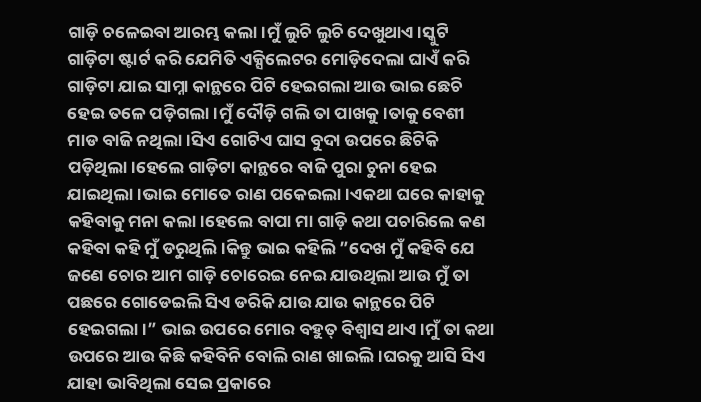ଗାଡ଼ି ଚଳେଇବା ଆରମ୍ଭ କଲା।ମୁଁ ଲୁଚି ଲୁଚି ଦେଖୁଥାଏ।ସ୍କୁଟି ଗାଡ଼ିଟା ଷ୍ଟାର୍ଟ କରି ଯେମିତି ଏକ୍ସିଲେଟର ମୋଡ଼ିଦେଲା ଘାଏଁ କରି ଗାଡ଼ିଟା ଯାଇ ସାମ୍ନା କାନ୍ଥରେ ପିଟି ହେଇଗଲା ଆଉ ଭାଇ ଛେଚି ହେଇ ତଳେ ପଡ଼ିଗଲା।ମୁଁ ଦୌଡ଼ି ଗଲି ତା ପାଖକୁ।ତାକୁ ବେଶୀ ମାଡ ବାଜି ନଥିଲା।ସିଏ ଗୋଟିଏ ଘାସ ବୁଦା ଉପରେ ଛିଟିକି ପଡ଼ିଥିଲା।ହେଲେ ଗାଡ଼ିଟା କାନ୍ଥରେ ବାଜି ପୁରା ଚୁନା ହେଇ ଯାଇଥିଲା।ଭାଇ ମୋତେ ରାଣ ପକେଇଲା।ଏକଥା ଘରେ କାହାକୁ କହିବାକୁ ମନା କଲା।ହେଲେ ବାପା ମା ଗାଡ଼ି କଥା ପଚାରିଲେ କଣ କହିବା କହି ମୁଁ ଡରୁଥିଲି।କିନ୍ତୁ ଭାଇ କହିଲି ”ଦେଖ ମୁଁ କହିବି ଯେ ଜଣେ ଚୋର ଆମ ଗାଡ଼ି ଚୋରେଇ ନେଇ ଯାଉଥିଲା ଆଉ ମୁଁ ତା ପଛରେ ଗୋଡେଇଲି ସିଏ ଡରିକି ଯାଉ ଯାଉ କାନ୍ଥରେ ପିଟି ହେଇଗଲା।” ଭାଇ ଉପରେ ମୋର ବହୁତ୍ ବିଶ୍ଵାସ ଥାଏ।ମୁଁ ତା କଥା ଉପରେ ଆଉ କିଛି କହିବିନି ବୋଲି ରାଣ ଖାଇଲି।ଘରକୁ ଆସି ସିଏ ଯାହା ଭାବିଥିଲା ସେଇ ପ୍ରକାରେ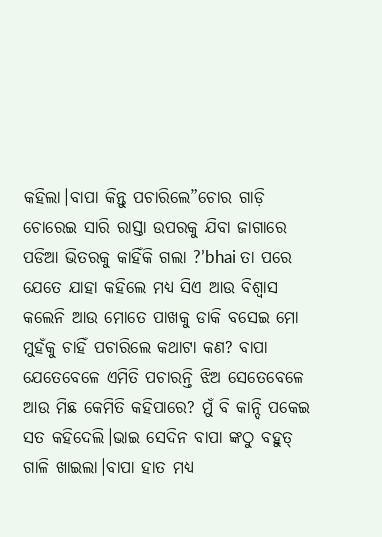କହିଲା।ବାପା କିନ୍ତୁ ପଚାରିଲେ”ଚୋର ଗାଡ଼ି ଚୋରେଇ ସାରି ରାସ୍ତା ଉପରକୁ ଯିବା ଜାଗାରେ ପଡିଆ ଭିତରକୁ କାହିଁକି ଗଲା ?’bhai ତା ପରେ ଯେତେ ଯାହା କହିଲେ ମଧ୍ୟ ସିଏ ଆଉ ବିଶ୍ଵାସ କଲେନି ଆଉ ମୋତେ ପାଖକୁ ଡାକି ବସେଇ ମୋ ମୁହଁକୁ ଚାହିଁ ପଚାରିଲେ କଥାଟା କଣ? ବାପା ଯେତେବେଳେ ଏମିତି ପଚାରନ୍ତି ଝିଅ ସେତେବେଳେ ଆଉ ମିଛ କେମିତି କହିପାରେ? ମୁଁ ବି କାନ୍ଦି ପକେଇ ସତ କହିଦେଲି।ଭାଇ ସେଦିନ ବାପା ଙ୍କଠୁ ବହୁତ୍ ଗାଳି ଖାଇଲା।ବାପା ହାତ ମଧ୍ୟ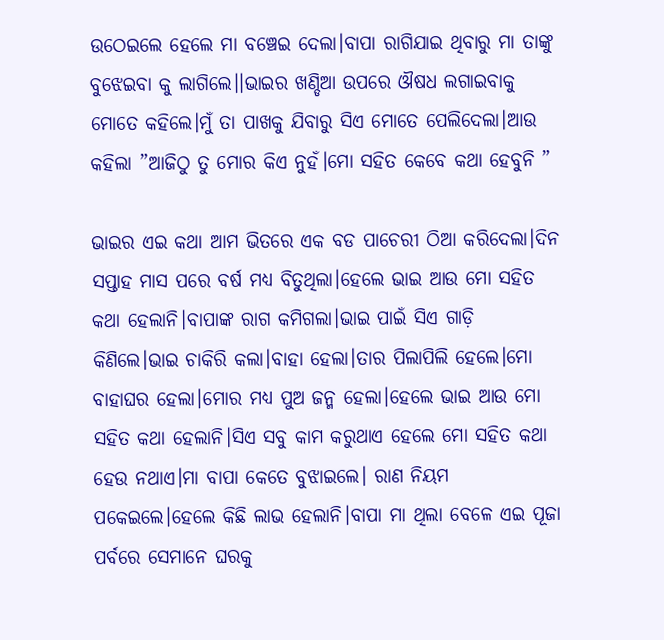ଉଠେଇଲେ ହେଲେ ମା ବଞ୍ଚେଇ ଦେଲା।ବାପା ରାଗିଯାଇ ଥିବାରୁ ମା ତାଙ୍କୁ ବୁଝେଇବା କୁ ଲାଗିଲେ।।ଭାଇର ଖଣ୍ଡିଆ ଉପରେ ଔଷଧ ଲଗାଇବାକୁ ମୋତେ କହିଲେ।ମୁଁ ତା ପାଖକୁ ଯିବାରୁ ସିଏ ମୋତେ ପେଲିଦେଲା।ଆଉ କହିଲା ”ଆଜିଠୁ ତୁ ମୋର କିଏ ନୁହଁ।ମୋ ସହିତ କେବେ କଥା ହେବୁନି ”

ଭାଇର ଏଇ କଥା ଆମ ଭିତରେ ଏକ ବଡ ପାଚେରୀ ଠିଆ କରିଦେଲା।ଦିନ ସପ୍ତାହ ମାସ ପରେ ବର୍ଷ ମଧ୍ୟ ବିତୁଥିଲା।ହେଲେ ଭାଇ ଆଉ ମୋ ସହିତ କଥା ହେଲାନି।ବାପାଙ୍କ ରାଗ କମିଗଲା।ଭାଇ ପାଇଁ ସିଏ ଗାଡ଼ି କିଣିଲେ।ଭାଇ ଚାକିରି କଲା।ବାହା ହେଲା।ତାର ପିଲାପିଲି ହେଲେ।ମୋ ବାହାଘର ହେଲା।ମୋର ମଧ୍ୟ ପୁଅ ଜନ୍ମ ହେଲା।ହେଲେ ଭାଇ ଆଉ ମୋ ସହିତ କଥା ହେଲାନି।ସିଏ ସବୁ କାମ କରୁଥାଏ ହେଲେ ମୋ ସହିତ କଥା ହେଉ ନଥାଏ।ମା ବାପା କେତେ ବୁଝାଇଲେ। ରାଣ ନିୟମ ପକେଇଲେ।ହେଲେ କିଛି ଲାଭ ହେଲାନି।ବାପା ମା ଥିଲା ବେଳେ ଏଇ ପୂଜା ପର୍ବରେ ସେମାନେ ଘରକୁ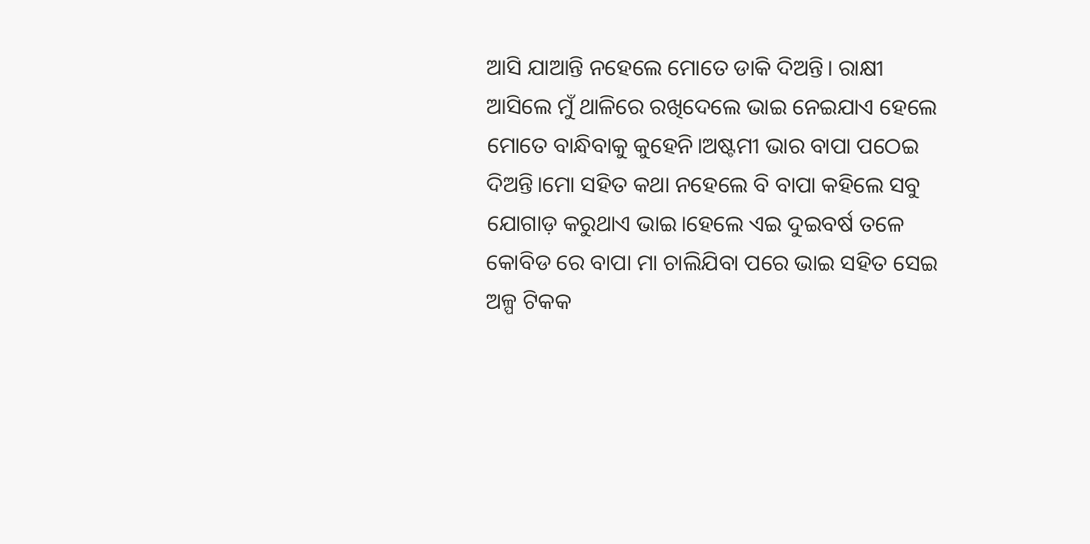ଆସି ଯାଆନ୍ତି ନହେଲେ ମୋତେ ଡାକି ଦିଅନ୍ତି। ରାକ୍ଷୀ ଆସିଲେ ମୁଁ ଥାଳିରେ ରଖିଦେଲେ ଭାଇ ନେଇଯାଏ ହେଲେ ମୋତେ ବାନ୍ଧିବାକୁ କୁହେନି।ଅଷ୍ଟମୀ ଭାର ବାପା ପଠେଇ ଦିଅନ୍ତି।ମୋ ସହିତ କଥା ନହେଲେ ବି ବାପା କହିଲେ ସବୁ ଯୋଗାଡ଼ କରୁଥାଏ ଭାଇ।ହେଲେ ଏଇ ଦୁଇବର୍ଷ ତଳେ କୋବିଡ ରେ ବାପା ମା ଚାଲିଯିବା ପରେ ଭାଇ ସହିତ ସେଇ ଅଳ୍ପ ଟିକକ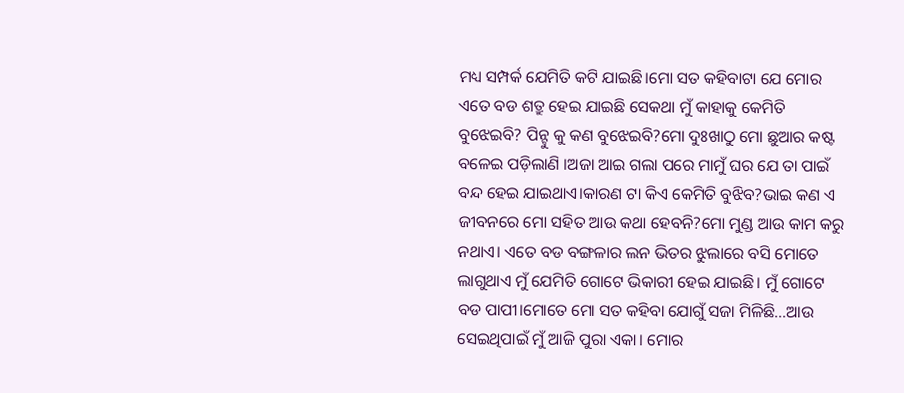ମଧ୍ୟ ସମ୍ପର୍କ ଯେମିତି କଟି ଯାଇଛି।ମୋ ସତ କହିବାଟା ଯେ ମୋର ଏତେ ବଡ ଶତ୍ରୁ ହେଇ ଯାଇଛି ସେକଥା ମୁଁ କାହାକୁ କେମିତି ବୁଝେଇବି? ପିନ୍ଟୁ କୁ କଣ ବୁଝେଇବି?ମୋ ଦୁଃଖାଠୁ ମୋ ଛୁଆର କଷ୍ଟ ବଳେଇ ପଡ଼ିଲାଣି ।ଅଜା ଆଇ ଗଲା ପରେ ମାମୁଁ ଘର ଯେ ତା ପାଇଁ ବନ୍ଦ ହେଇ ଯାଇଥାଏ।କାରଣ ଟା କିଏ କେମିତି ବୁଝିବ?ଭାଇ କଣ ଏ ଜୀବନରେ ମୋ ସହିତ ଆଉ କଥା ହେବନି?ମୋ ମୁଣ୍ଡ ଆଉ କାମ କରୁ ନଥାଏ। ଏତେ ବଡ ବଙ୍ଗଳାର ଲନ ଭିତର ଝୁଲାରେ ବସି ମୋତେ ଲାଗୁଥାଏ ମୁଁ ଯେମିତି ଗୋଟେ ଭିକାରୀ ହେଇ ଯାଇଛି। ମୁଁ ଗୋଟେ ବଡ ପାପୀ।ମୋତେ ମୋ ସତ କହିବା ଯୋଗୁଁ ସଜା ମିଳିଛି…ଆଉ ସେଇଥିପାଇଁ ମୁଁ ଆଜି ପୁରା ଏକା। ମୋର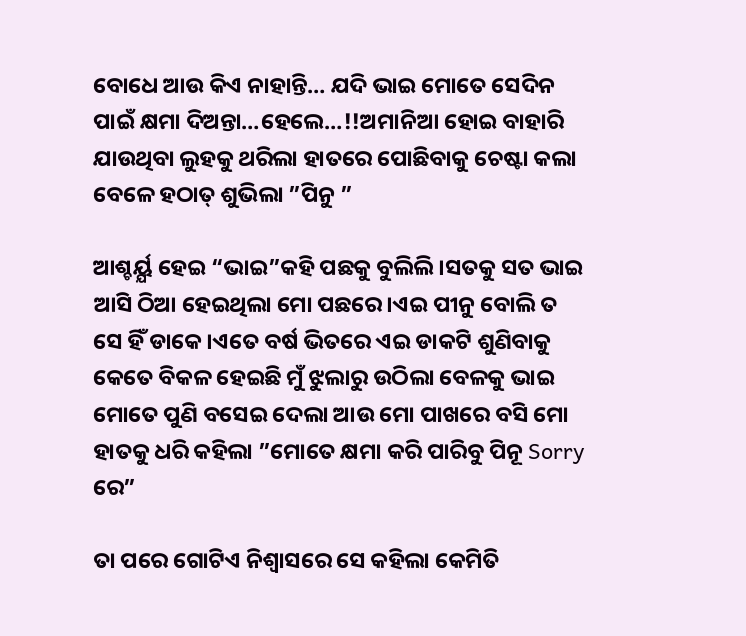ବୋଧେ ଆଉ କିଏ ନାହାନ୍ତି… ଯଦି ଭାଇ ମୋତେ ସେଦିନ ପାଇଁ କ୍ଷମା ଦିଅନ୍ତା…ହେଲେ…!!ଅମାନିଆ ହୋଇ ବାହାରି ଯାଉଥିବା ଲୁହକୁ ଥରିଲା ହାତରେ ପୋଛିବାକୁ ଚେଷ୍ଟା କଲା ବେଳେ ହଠାତ୍ ଶୁଭିଲା ”ପିନୁ ”

ଆଶ୍ଚର୍ୟ୍ଯ ହେଇ “ଭାଇ”କହି ପଛକୁ ବୁଲିଲି।ସତକୁ ସତ ଭାଇ ଆସି ଠିଆ ହେଇଥିଲା ମୋ ପଛରେ।ଏଇ ପୀନୁ ବୋଲି ତ ସେ ହିଁ ଡାକେ।ଏତେ ବର୍ଷ ଭିତରେ ଏଇ ଡାକଟି ଶୁଣିବାକୁ କେତେ ବିକଳ ହେଇଛି ମୁଁ ଝୁଲାରୁ ଉଠିଲା ବେଳକୁ ଭାଇ ମୋତେ ପୁଣି ବସେଇ ଦେଲା ଆଉ ମୋ ପାଖରେ ବସି ମୋ ହାତକୁ ଧରି କହିଲା ”ମୋତେ କ୍ଷମା କରି ପାରିବୁ ପିନୂ Sorry ରେ”

ତା ପରେ ଗୋଟିଏ ନିଶ୍ୱାସରେ ସେ କହିଲା କେମିତି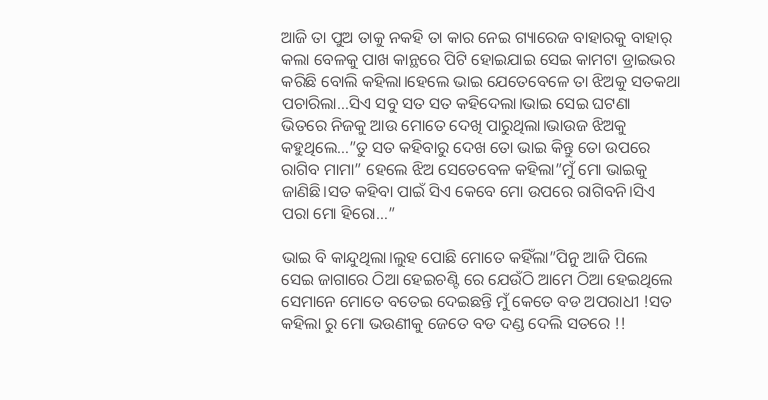ଆଜି ତା ପୁଅ ତାକୁ ନକହି ତା କାର ନେଇ ଗ୍ୟାରେଜ ବାହାରକୁ ବାହାର୍ କଲା ବେଳକୁ ପାଖ କାନ୍ଥରେ ପିଟି ହୋଇଯାଇ ସେଇ କାମଟା ଡ୍ରାଇଭର କରିଛି ବୋଲି କହିଲା।ହେଲେ ଭାଇ ଯେତେବେଳେ ତା ଝିଅକୁ ସତକଥା ପଚାରିଲା…ସିଏ ସବୁ ସତ ସତ କହିଦେଲା।ଭାଇ ସେଇ ଘଟଣା ଭିତରେ ନିଜକୁ ଆଉ ମୋତେ ଦେଖି ପାରୁଥିଲା।ଭାଉଜ ଝିଅକୁ କହୁଥିଲେ…”ତୁ ସତ କହିବାରୁ ଦେଖ ତୋ ଭାଇ କିନ୍ତୁ ତୋ ଉପରେ ରାଗିବ ମାମା” ହେଲେ ଝିଅ ସେତେବେଳ କହିଲା”ମୁଁ ମୋ ଭାଇକୁ ଜାଣିଛି।ସତ କହିବା ପାଇଁ ସିଏ କେବେ ମୋ ଉପରେ ରାଗିବନି।ସିଏ ପରା ମୋ ହିରୋ…”

ଭାଇ ବି କାନ୍ଦୁଥିଲା।ଲୁହ ପୋଛି ମୋତେ କହିଁଲା”ପିନୁ ଆଜି ପିଲେ ସେଇ ଜାଗାରେ ଠିଆ ହେଇଚଣ୍ଟି ରେ ଯେଉଁଠି ଆମେ ଠିଆ ହେଇଥିଲେ ସେମାନେ ମୋତେ ବତେଇ ଦେଇଛନ୍ତି ମୁଁ କେତେ ବଡ ଅପରାଧୀ !ସତ କହିଲା ରୁ ମୋ ଭଉଣୀକୁ ଜେତେ ବଡ ଦଣ୍ଡ ଦେଲି ସତରେ !!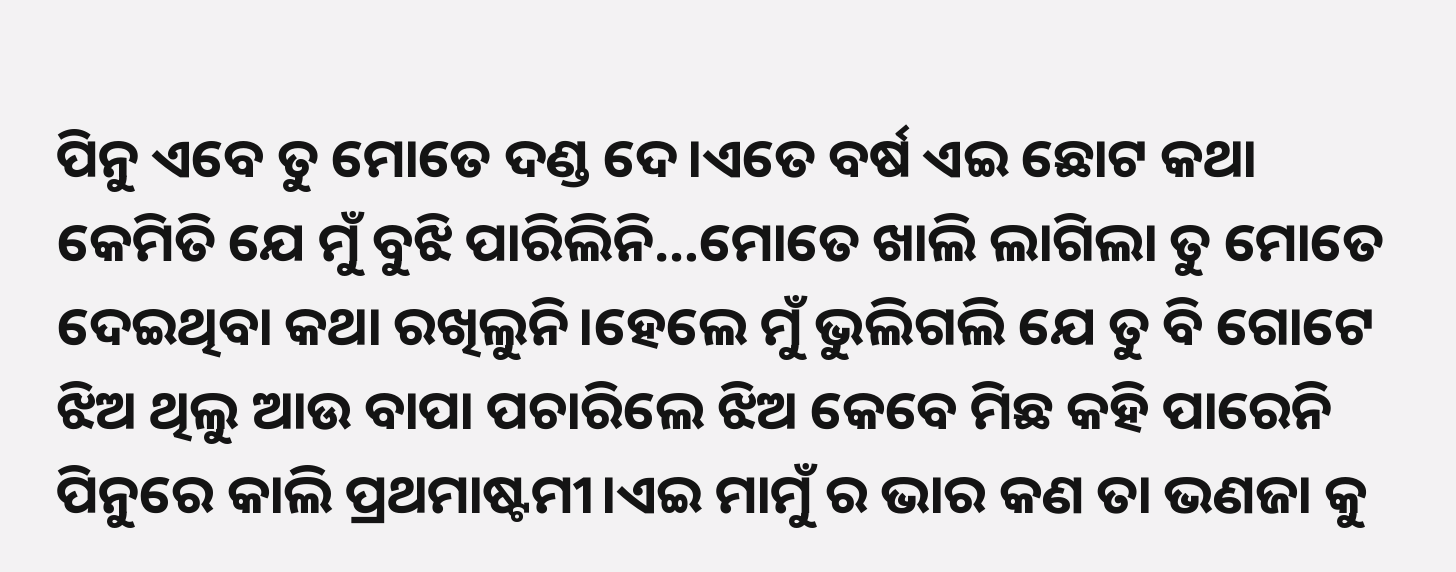ପିନୁ ଏବେ ତୁ ମୋତେ ଦଣ୍ଡ ଦେ।ଏତେ ବର୍ଷ ଏଇ ଛୋଟ କଥା କେମିତି ଯେ ମୁଁ ବୁଝି ପାରିଲିନି…ମୋତେ ଖାଲି ଲାଗିଲା ତୁ ମୋତେ ଦେଇଥିବା କଥା ରଖିଲୁନି।ହେଲେ ମୁଁ ଭୁଲିଗଲି ଯେ ତୁ ବି ଗୋଟେ ଝିଅ ଥିଲୁ ଆଉ ବାପା ପଚାରିଲେ ଝିଅ କେବେ ମିଛ କହି ପାରେନି ପିନୁରେ କାଲି ପ୍ରଥମାଷ୍ଟମୀ।ଏଇ ମାମୁଁ ର ଭାର କଣ ତା ଭଣଜା କୁ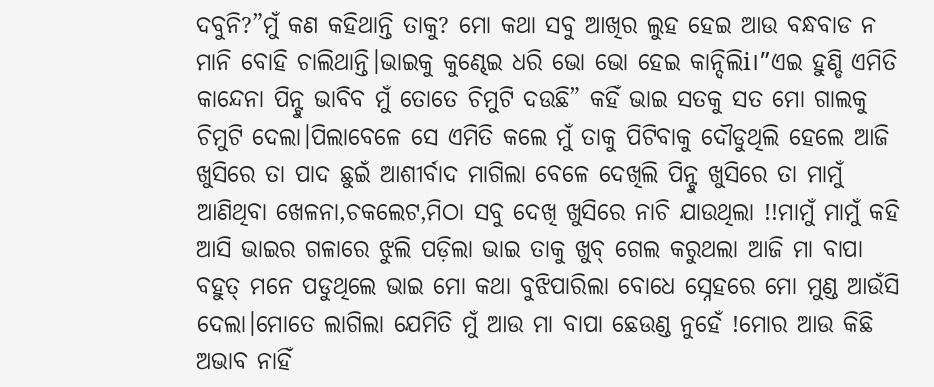ଦବୁନି?”ମୁଁ କଣ କହିଥାନ୍ତି ତାକୁ? ମୋ କଥା ସବୁ ଆଖିର ଲୁହ ହେଇ ଆଉ ବନ୍ଧବାଡ ନ ମାନି ବୋହି ଚାଲିଥାନ୍ତି।ଭାଇକୁ କୁଣ୍ଢେଇ ଧରି ଭୋ ଭୋ ହେଇ କାନ୍ଦିଲିi।”ଏଇ ହୁଣ୍ଡି ଏମିତି କାନ୍ଦେନା ପିନ୍ଟୁ ଭାବିବ ମୁଁ ତୋତେ ଚିମୁଟି ଦଉଛି” କହିଁ ଭାଇ ସତକୁ ସତ ମୋ ଗାଲକୁ ଚିମୁଟି ଦେଲା।ପିଲାବେଳେ ସେ ଏମିତି କଲେ ମୁଁ ତାକୁ ପିଟିବାକୁ ଦୌଡୁଥିଲି ହେଲେ ଆଜି ଖୁସିରେ ତା ପାଦ ଛୁଇଁ ଆଶୀର୍ବାଦ ମାଗିଲା ବେଳେ ଦେଖିଲି ପିନ୍ଟୁ ଖୁସିରେ ତା ମାମୁଁ ଆଣିଥିବା ଖେଳନା,ଚକଲେଟ,ମିଠା ସବୁ ଦେଖି ଖୁସିରେ ନାଚି ଯାଉଥିଲା !!ମାମୁଁ ମାମୁଁ କହି ଆସି ଭାଇର ଗଳାରେ ଝୁଲି ପଡ଼ିଲା ଭାଇ ତାକୁ ଖୁବ୍ ଗେଲ କରୁଥଲା ଆଜି ମା ବାପା ବହୁତ୍ ମନେ ପଡୁଥିଲେ ଭାଇ ମୋ କଥା ବୁଝିପାରିଲା ବୋଧେ ସ୍ନେହରେ ମୋ ମୁଣ୍ଡ ଆଉଁସି ଦେଲା।ମୋତେ ଲାଗିଲା ଯେମିତି ମୁଁ ଆଉ ମା ବାପା ଛେଉଣ୍ଡ ନୁହେଁ !ମୋର ଆଉ କିଛି ଅଭାବ ନାହିଁ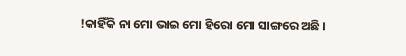!କାହିଁକି ନା ମୋ ଭାଇ ମୋ ହିରୋ ମୋ ସାଙ୍ଗରେ ଅଛି ।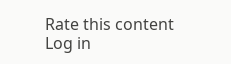Rate this content
Log in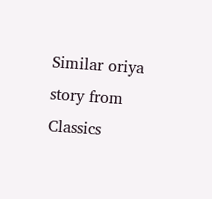Similar oriya story from Classics